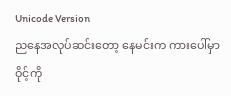Unicode Version
ညနေအလုပ်ဆင်းတော့ နေမင်းက ကားပေါ်မှာ ဝိုင့်ကို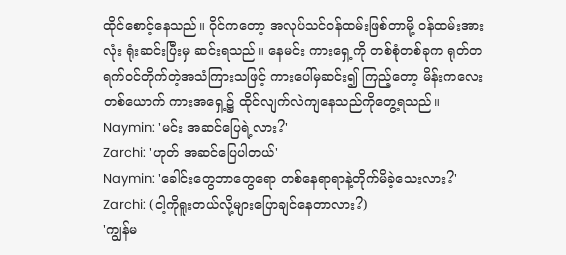ထိုင်စောင့်နေသည်။ ဝိုင်ကတော့ အလုပ်သင်ဝန်ထမ်းဖြစ်တာမို့ ဝန်ထမ်းအားလုံး ရုံးဆင်းပြီးမှ ဆင်းရသည်။ နေမင်း ကားရှေ့ကို တစ်စုံတစ်ခုက ရုတ်တရက်ဝင်တိုက်တဲ့အသံကြားသဖြင့် ကားပေါ်မှဆင်း၍ ကြည့်တော့ မိန်းကလေးတစ်ယောက် ကားအရှေ့၌ ထိုင်လျက်လဲကျနေသည်ကိုတွေ့ရသည်။
Naymin: 'မင်း အဆင်ပြေရဲ့လား?'
Zarchi: 'ဟုတ် အဆင်ပြေပါတယ်'
Naymin: 'ခေါင်းတွေဘာတွေရော တစ်နေရာရာနဲ့တိုက်မိခဲ့သေးလား?'
Zarchi: (ငါ့ကိုရူးတယ်လို့များပြောချင်နေတာလား?)
'ကျွန်မ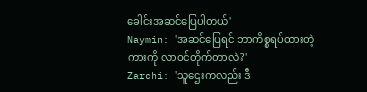ခေါင်းအဆင်ပြေပါတယ်'
Naymin: 'အဆင်ပြေရင် ဘာကိစ္စရပ်ထားတဲ့ကားကို လာဝင်တိုက်တာလဲ?'
Zarchi: 'သူဌေးကလည်း ဒီ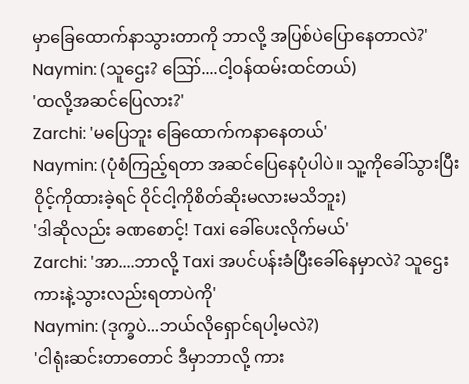မှာခြေထောက်နာသွားတာကို ဘာလို့ အပြစ်ပဲပြောနေတာလဲ?'
Naymin: (သူဌေး? ဪ....ငါ့ဝန်ထမ်းထင်တယ်)
'ထလို့အဆင်ပြေလား?'
Zarchi: 'မပြေဘူး ခြေထောက်ကနာနေတယ်'
Naymin: (ပုံစံကြည့်ရတာ အဆင်ပြေနေပုံပါပဲ။ သူ့ကိုခေါ်သွားပြီး ဝိုင့်ကိုထားခဲ့ရင် ဝိုင်ငါ့ကိုစိတ်ဆိုးမလားမသိဘူး)
'ဒါဆိုလည်း ခဏစောင့်! Taxi ခေါ်ပေးလိုက်မယ်'
Zarchi: 'အာ....ဘာလို့ Taxi အပင်ပန်းခံပြီးခေါ်နေမှာလဲ? သူဌေးကားနဲ့သွားလည်းရတာပဲကို'
Naymin: (ဒုက္ခပဲ...ဘယ်လိုရှောင်ရပါ့မလဲ?)
'ငါရုံးဆင်းတာတောင် ဒီမှာဘာလို့ ကား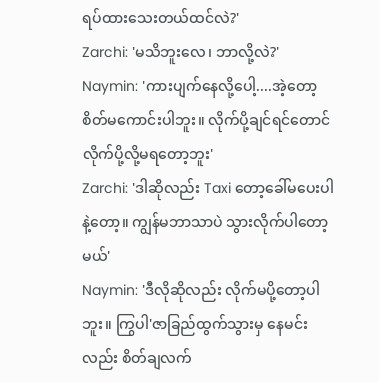ရပ်ထားသေးတယ်ထင်လဲ?'
Zarchi: 'မသိဘူးလေ၊ ဘာလို့လဲ?'
Naymin: 'ကားပျက်နေလို့ပေါ့....အဲ့တော့ စိတ်မကောင်းပါဘူး။ လိုက်ပို့ချင်ရင်တောင် လိုက်ပို့လို့မရတော့ဘူး'
Zarchi: 'ဒါဆိုလည်း Taxi တော့ခေါ်မပေးပါနဲ့တော့။ ကျွန်မဘာသာပဲ သွားလိုက်ပါတော့မယ်'
Naymin: 'ဒီလိုဆိုလည်း လိုက်မပို့တော့ပါဘူး။ ကြွပါ'ဇာခြည်ထွက်သွားမှ နေမင်းလည်း စိတ်ချလက်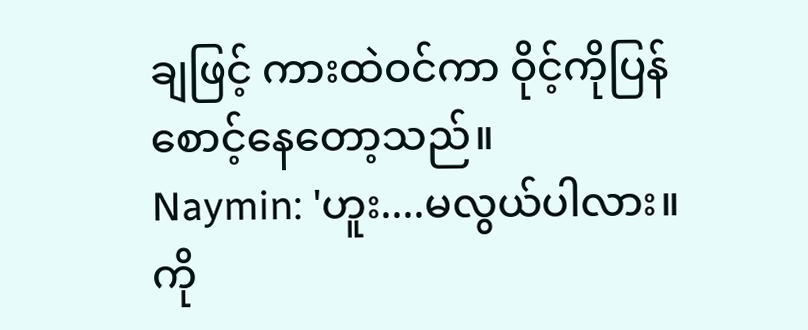ချဖြင့် ကားထဲဝင်ကာ ဝိုင့်ကိုပြန်စောင့်နေတော့သည်။
Naymin: 'ဟူး....မလွယ်ပါလား။ ကို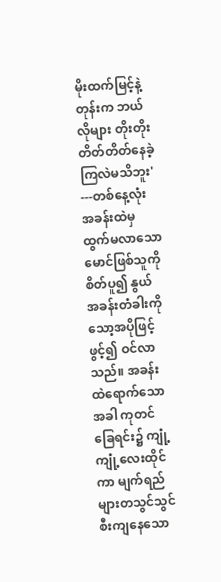မိုးထက်မြင့်နဲ့တုန်းက ဘယ်လိုများ တိုးတိုးတိတ်တိတ်နေခဲ့ကြလဲမသိဘူး'
---တစ်နေ့လုံး အခန်းထဲမှ ထွက်မလာသော မောင်ဖြစ်သူကို စိတ်ပူ၍ နွယ် အခန်းတံခါးကို သော့အပိုဖြင့်ဖွင့်၍ ဝင်လာသည်။ အခန်းထဲရောက်သောအခါ ကုတင်ခြေရင်း၌ ကျုံ့ကျုံ့လေးထိုင်ကာ မျက်ရည်များတသွင်သွင်စီးကျနေသော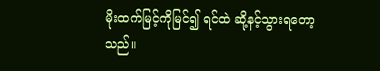မိုးထက်မြင့်ကိုမြင်၍ ရင်ထဲ ဆို့နင့်သွားရတော့သည်။